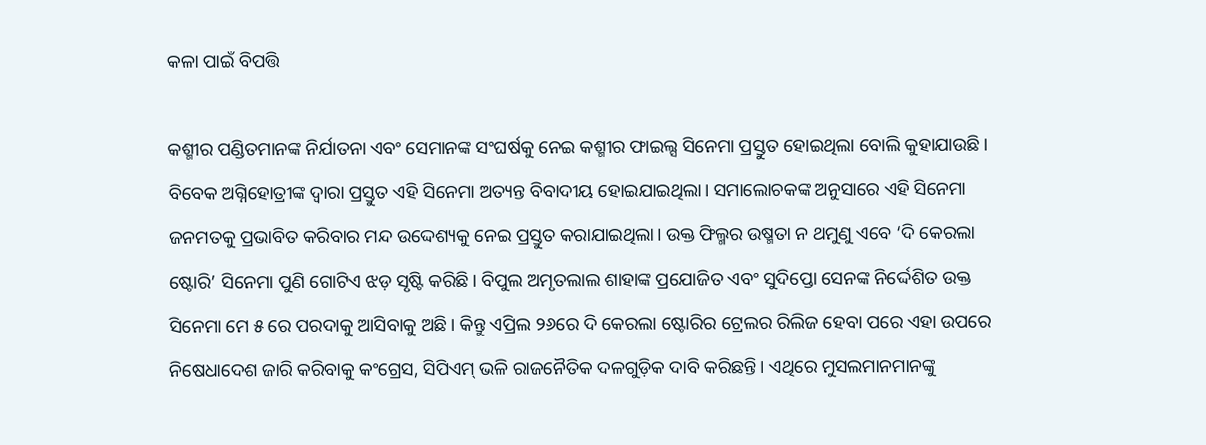କଳା ପାଇଁ ବିପତ୍ତି

କଶ୍ମୀର ପଣ୍ଡିତମାନଙ୍କ ନିର୍ଯାତନା ଏବଂ ସେମାନଙ୍କ ସଂଘର୍ଷକୁ ନେଇ କଶ୍ମୀର ଫାଇଲ୍ସ ସିନେମା ପ୍ରସ୍ତୁତ ହୋଇଥିଲା ବୋଲି କୁହାଯାଉଛି। ବିବେକ ଅଗ୍ନିହୋତ୍ରୀଙ୍କ ଦ୍ୱାରା ପ୍ରସ୍ତୁତ ଏହି ସିନେମା ଅତ୍ୟନ୍ତ ବିବାଦୀୟ ହୋଇଯାଇଥିଲା। ସମାଲୋଚକଙ୍କ ଅନୁସାରେ ଏହି ସିନେମା ଜନମତକୁ ପ୍ରଭାବିତ କରିବାର ମନ୍ଦ ଉଦ୍ଦେଶ୍ୟକୁ ନେଇ ପ୍ରସ୍ତୁତ କରାଯାଇଥିଲା। ଉକ୍ତ ଫିଲ୍ମର ଉଷ୍ମତା ନ ଥମୁଣୁ ଏବେ ‘ଦି କେରଲା ଷ୍ଟୋରି’ ସିନେମା ପୁଣି ଗୋଟିଏ ଝଡ଼ ସୃଷ୍ଟି କରିଛି। ବିପୁଲ ଅମୃତଲାଲ ଶାହାଙ୍କ ପ୍ରଯୋଜିତ ଏବଂ ସୁଦିପ୍ତୋ ସେନଙ୍କ ନିର୍ଦ୍ଦେଶିତ ଉକ୍ତ ସିନେମା ମେ ୫ ରେ ପରଦାକୁ ଆସିବାକୁ ଅଛି। କିନ୍ତୁ ଏପ୍ରିଲ ୨୬ରେ ଦି କେରଲା ଷ୍ଟୋରିର ଟ୍ରେଲର ରିଲିଜ ହେବା ପରେ ଏହା ଉପରେ ନିଷେଧାଦେଶ ଜାରି କରିବାକୁ କଂଗ୍ରେସ, ସିପିଏମ୍‌ ଭଳି ରାଜନୈତିକ ଦଳଗୁଡ଼ିକ ଦାବି କରିଛନ୍ତି। ଏଥିରେ ମୁସଲମାନମାନଙ୍କୁ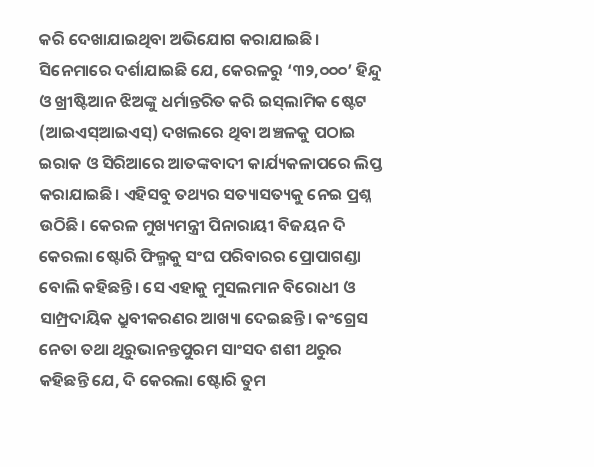କରି ଦେଖାଯାଇଥିବା ଅଭିଯୋଗ କରାଯାଇଛି। ସିନେମାରେ ଦର୍ଶାଯାଇଛି ଯେ, କେରଳରୁ ‘୩୨,୦୦୦’ ହିନ୍ଦୁ ଓ ଖ୍ରୀଷ୍ଟିଆନ ଝିଅଙ୍କୁ ଧର୍ମାନ୍ତରିତ କରି ଇସ୍‌ଲାମିକ ଷ୍ଟେଟ (ଆଇଏସ୍‌ଆଇଏସ୍‌) ଦଖଲରେ ଥିବା ଅଞ୍ଚଳକୁ ପଠାଇ ଇରାକ ଓ ସିରିଆରେ ଆତଙ୍କବାଦୀ କାର୍ଯ୍ୟକଳାପରେ ଲିପ୍ତ କରାଯାଇଛି। ଏହିସବୁ ତଥ୍ୟର ସତ୍ୟାସତ୍ୟକୁ ନେଇ ପ୍ରଶ୍ନ ଉଠିଛି। କେରଳ ମୁଖ୍ୟମନ୍ତ୍ରୀ ପିନାରାୟୀ ବିଜୟନ ଦି କେରଲା ଷ୍ଟୋରି ଫିଲ୍ମକୁ ସଂଘ ପରିବାରର ପ୍ରୋପାଗଣ୍ଡା ବୋଲି କହିଛନ୍ତି। ସେ ଏହାକୁ ମୁସଲମାନ ବିରୋଧୀ ଓ ସାମ୍ପ୍ରଦାୟିକ ଧ୍ରୁବୀକରଣର ଆଖ୍ୟା ଦେଇଛନ୍ତି। କଂଗ୍ରେସ ନେତା ତଥା ଥିରୁଭାନନ୍ତପୁରମ ସାଂସଦ ଶଶୀ ଥରୁର କହିଛନ୍ତି ଯେ, ଦି କେରଲା ଷ୍ଟୋରି ତୁମ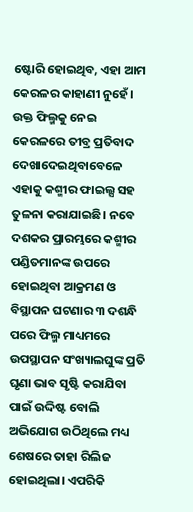ଷ୍ଟୋରି ହୋଇଥିବ, ଏହା ଆମ କେରଳର କାହାଣୀ ନୁହେଁ। ଉକ୍ତ ଫିଲ୍ମକୁ ନେଇ କେରଳରେ ତୀବ୍ର ପ୍ରତିବାଦ ଦେଖାଦେଇଥିବାବେଳେ ଏହାକୁ କଶ୍ମୀର ଫାଇଲ୍ସ ସହ ତୁଳନା କରାଯାଇଛି। ନବେ ଦଶକର ପ୍ରାରମ୍ଭରେ କଶ୍ମୀର ପଣ୍ଡିତମାନଙ୍କ ଉପରେ ହୋଇଥିବା ଆକ୍ରମଣ ଓ ବିସ୍ଥାପନ ଘଟଣାର ୩ ଦଶନ୍ଧି ପରେ ଫିଲ୍ମ ମାଧ୍ୟମରେ ଉପସ୍ଥାପନ ସଂଖ୍ୟାଲଘୁଙ୍କ ପ୍ରତି ଘୃଣା ଭାବ ସୃଷ୍ଟି କରାଯିବା ପାଇଁ ଉଦ୍ଦିଷ୍ଟ ବୋଲି ଅଭିଯୋଗ ଉଠିଥିଲେ ମଧ୍ୟ ଶେଷରେ ତାହା ରିଲିଜ ହୋଇଥିଲା। ଏପରିକି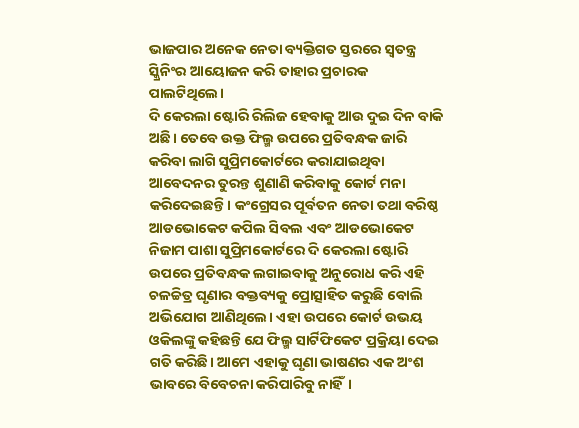ଭାଜପାର ଅନେକ ନେତା ବ୍ୟକ୍ତିଗତ ସ୍ତରରେ ସ୍ବତନ୍ତ୍ର ସ୍କ୍ରିନିଂର ଆୟୋଜନ କରି ତାହାର ପ୍ରଚାରକ ପାଲଟିଥିଲେ।
ଦି କେରଲା ଷ୍ଟୋରି ରିଲିଜ ହେବାକୁ ଆଉ ଦୁଇ ଦିନ ବାକି ଅଛି। ତେବେ ଉକ୍ତ ଫିଲ୍ମ ଉପରେ ପ୍ରତିବନ୍ଧକ ଜାରି କରିବା ଲାଗି ସୁପ୍ରିମକୋର୍ଟରେ କରାଯାଇଥିବା ଆବେଦନର ତୁରନ୍ତ ଶୁଣାଣି କରିବାକୁ କୋର୍ଟ ମନା କରିଦେଇଛନ୍ତି। କଂଗ୍ରେସର ପୂର୍ବତନ ନେତା ତଥା ବରିଷ୍ଠ ଆଡଭୋକେଟ କପିଲ ସିବଲ ଏବଂ ଆଡଭୋକେଟ ନିଜାମ ପାଶା ସୁପ୍ରିମକୋର୍ଟରେ ଦି କେରଲା ଷ୍ଟୋରି ଉପରେ ପ୍ରତିବନ୍ଧକ ଲଗାଇବାକୁ ଅନୁରୋଧ କରି ଏହି ଚଳଚ୍ଚିତ୍ର ଘୃଣାର ବକ୍ତବ୍ୟକୁ ପ୍ରୋତ୍ସାହିତ କରୁଛି ବୋଲି ଅଭିଯୋଗ ଆଣିଥିଲେ। ଏହା ଉପରେ କୋର୍ଟ ଉଭୟ ଓକିଲଙ୍କୁ କହିଛନ୍ତି ଯେ ଫିଲ୍ମ ସାର୍ଟିଫିକେଟ ପ୍ରକ୍ରିୟା ଦେଇ ଗତି କରିଛି। ଆମେ ଏହାକୁ ଘୃଣା ଭାଷଣର ଏକ ଅଂଶ ଭାବରେ ବିବେଚନା କରିପାରିବୁ ନାହିଁ।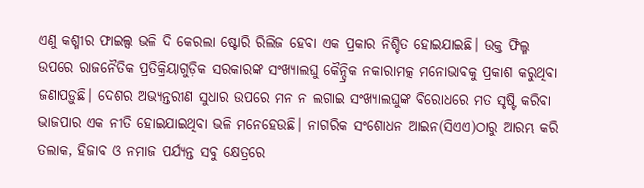ଏଣୁ କଶ୍ମୀର ଫାଇଲ୍ସ ଭଳି ଦି କେରଲା ଷ୍ଟୋରି ରିଲିଜ ହେବା ଏକ ପ୍ରକାର ନିଶ୍ଚିତ ହୋଇଯାଇଛି। ଉକ୍ତ ଫିଲ୍ମ ଉପରେ ରାଜନୈତିକ ପ୍ରତିକ୍ରିୟାଗୁଡ଼ିକ ସରକାରଙ୍କ ସଂଖ୍ୟାଲଘୁ କୈନ୍ଦ୍ରିକ ନକାରାମତ୍କ ମନୋଭାବକୁ ପ୍ରକାଶ କରୁଥିବା ଜଣାପଡ଼ୁଛି। ଦେଶର ଅଭ୍ୟନ୍ତରୀଣ ସୁଧାର ଉପରେ ମନ ନ ଲଗାଇ ସଂଖ୍ୟାଲଘୁଙ୍କ ବିରୋଧରେ ମତ ସୃଷ୍ଟି କରିବା ଭାଜପାର ଏକ ନୀତି ହୋଇଯାଇଥିବା ଭଳି ମନେହେଉଛି। ନାଗରିକ ସଂଶୋଧନ ଆଇନ(ସିଏଏ)ଠାରୁ ଆରମ୍ଭ କରି ତଲାକ, ହିଜାବ ଓ ନମାଜ ପର୍ଯ୍ୟନ୍ତ ସବୁ କ୍ଷେତ୍ରରେ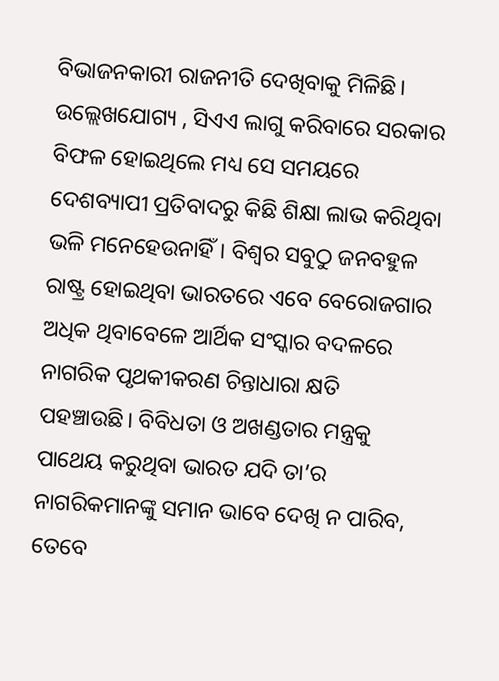ବିଭାଜନକାରୀ ରାଜନୀତି ଦେଖିବାକୁ ମିଳିଛି। ଉଲ୍ଲେଖଯୋଗ୍ୟ , ସିଏଏ ଲାଗୁ କରିବାରେ ସରକାର ବିଫଳ ହୋଇଥିଲେ ମଧ୍ୟ ସେ ସମୟରେ ଦେଶବ୍ୟାପୀ ପ୍ରତିବାଦରୁ କିଛି ଶିକ୍ଷା ଲାଭ କରିଥିବା ଭଳି ମନେହେଉନାହିଁ। ବିଶ୍ୱର ସବୁଠୁ ଜନବହୁଳ ରାଷ୍ଟ୍ର ହୋଇଥିବା ଭାରତରେ ଏବେ ବେରୋଜଗାର ଅଧିକ ଥିବାବେଳେ ଆର୍ଥିକ ସଂସ୍କାର ବଦଳରେ ନାଗରିକ ପୃଥକୀକରଣ ଚିନ୍ତାଧାରା କ୍ଷତି ପହଞ୍ଚାଉଛି। ବିବିଧତା ଓ ଅଖଣ୍ଡତାର ମନ୍ତ୍ରକୁ ପାଥେୟ କରୁଥିବା ଭାରତ ଯଦି ତା’ର ନାଗରିକମାନଙ୍କୁ ସମାନ ଭାବେ ଦେଖି ନ ପାରିବ, ତେବେ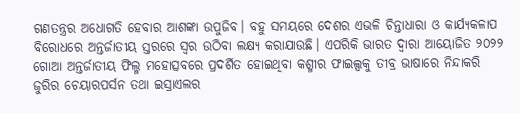ଗଣତନ୍ତ୍ରର ଅଧୋଗତି ହେବାର ଆଶଙ୍କା ଉପୁଜିବ। ବହୁ ସମୟରେ ଦେଶର ଏଭଳି ଚିନ୍ତାଧାରା ଓ କାର୍ଯ୍ୟକଳାପ ବିରୋଧରେ ଅନ୍ତର୍ଜାତୀୟ ସ୍ତରରେ ସ୍ବର ଉଠିବା ଲକ୍ଷ୍ୟ କରାଯାଉଛି। ଏପରିକି ଭାରତ ଦ୍ୱାରା ଆୟୋଜିତ ୨୦୨୨ ଗୋଆ ଅନ୍ତର୍ଜାତୀୟ ଫିଲ୍ମ ମହୋତ୍ସବରେ ପ୍ରଦର୍ଶିତ ହୋଇଥିବା କଶ୍ମୀର ଫାଇଲ୍ସକୁ ତୀବ୍ର ଭାଷାରେ ନିନ୍ଦାକରି ଜୁରିର ଚେୟାରପର୍ସନ ତଥା ଇସ୍ରାଏଲର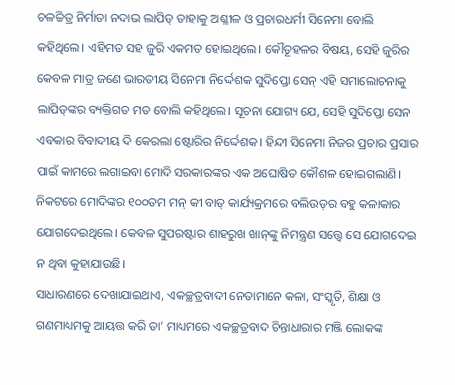ଚଳଚ୍ଚିତ୍ର ନିର୍ମାତା ନଦାଭ ଲାପିଡ୍‌ ତାହାକୁ ଅଶ୍ଳୀଳ ଓ ପ୍ରଚାରଧର୍ମୀ ସିନେମା ବୋଲି କହିଥିଲେ। ଏହିମତ ସହ ଜୁରି ଏକମତ ହୋଇଥିଲେ। କୌତୂହଳର ବିଷୟ, ସେହି ଜୁରିର କେବଳ ମାତ୍ର ଜଣେ ଭାରତୀୟ ସିନେମା ନିର୍ଦ୍ଦେଶକ ସୁଦିପ୍ତୋ ସେନ୍‌ ଏହି ସମାଲୋଚନାକୁ ଲାପିଡ୍‌ଙ୍କର ବ୍ୟକ୍ତିଗତ ମତ ବୋଲି କହିଥିଲେ। ସୂଚନା ଯୋଗ୍ୟ ଯେ, ସେହି ସୁଦିପ୍ତୋ ସେନ ଏବକାର ବିବାଦୀୟ ଦି କେରଲା ଷ୍ଟୋରିର ନିର୍ଦ୍ଦେଶକ। ହିନ୍ଦୀ ସିନେମା ନିଜର ପ୍ରଚାର ପ୍ରସାର ପାଇଁ କାମରେ ଲଗାଇବା ମୋଦି ସରକାରଙ୍କର ଏକ ଅଘୋଷିତ କୌଶଳ ହୋଇଗଲାଣି। ନିକଟରେ ମୋଦିଙ୍କର ୧୦୦ତମ ମନ୍‌ କୀ ବାତ୍‌ କାର୍ଯ୍ୟକ୍ରମରେ ବଲିଉଡ୍‌ର ବହୁ କଳାକାର ଯୋଗଦେଇଥିଲେ। କେବଳ ସୁପରଷ୍ଟାର ଶାହରୁଖ ଖାନ୍‌ଙ୍କୁ ନିମନ୍ତ୍ରଣ ସତ୍ତ୍ୱେ ସେ ଯୋଗଦେଇ ନ ଥିବା କୁହାଯାଉଛି।
ସାଧାରଣରେ ଦେଖାଯାଇଥାଏ, ଏକଚ୍ଛତ୍ରବାଦୀ ନେତାମାନେ କଳା, ସଂସ୍କୃତି, ଶିକ୍ଷା ଓ ଗଣମାଧ୍ୟମକୁ ଆୟତ୍ତ କରି ତା’ ମାଧ୍ୟମରେ ଏକଚ୍ଛତ୍ରବାଦ ଚିନ୍ତାଧାରାର ମଞ୍ଜି ଲୋକଙ୍କ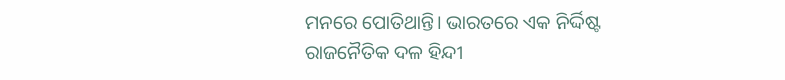ମନରେ ପୋତିଥାନ୍ତି। ଭାରତରେ ଏକ ନିର୍ଦ୍ଦିଷ୍ଟ ରାଜନୈତିକ ଦଳ ହିନ୍ଦୀ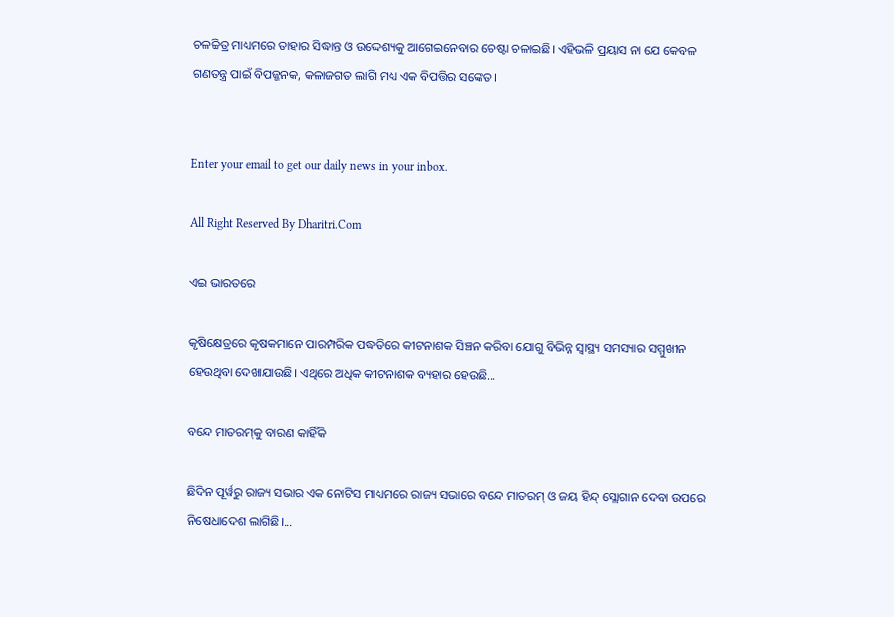ଚଳଚ୍ଚିତ୍ର ମାଧ୍ୟମରେ ତାହାର ସିଦ୍ଧାନ୍ତ ଓ ଉଦ୍ଦେଶ୍ୟକୁ ଆଗେଇନେବାର ଚେଷ୍ଟା ଚଳାଇଛି। ଏହିଭଳି ପ୍ରୟାସ ନା ଯେ କେବଳ ଗଣତନ୍ତ୍ର ପାଇଁ ବିପଜ୍ଜନକ, କଳାଜଗତ ଲାଗି ମଧ୍ୟ ଏକ ବିପତ୍ତିର ସଙ୍କେତ।


Enter your email to get our daily news in your inbox.

All Right Reserved By Dharitri.Com

ଏଇ ଭାରତରେ

କୃଷିକ୍ଷେତ୍ରରେ କୃଷକମାନେ ପାରମ୍ପରିକ ପଦ୍ଧତିରେ କୀଟନାଶକ ସିଞ୍ଚନ କରିବା ଯୋଗୁ ବିଭିନ୍ନ ସ୍ୱାସ୍ଥ୍ୟ ସମସ୍ୟାର ସମ୍ମୁଖୀନ ହେଉଥିବା ଦେଖାଯାଉଛି। ଏଥିରେ ଅଧିକ କୀଟନାଶକ ବ୍ୟହାର ହେଉଛି...

ବନ୍ଦେ ମାତରମ୍‌କୁ ବାରଣ କାହିଁକି

ଛିଦିନ ପୂର୍ୱରୁ ରାଜ୍ୟ ସଭାର ଏକ ନୋଟିସ ମାଧ୍ୟମରେ ରାଜ୍ୟ ସଭାରେ ବନ୍ଦେ ମାତରମ୍‌ ଓ ଜୟ ହିନ୍ଦ୍‌ ସ୍ଲୋଗାନ ଦେବା ଉପରେ ନିଷେଧାଦେଶ ଲାଗିଛି।...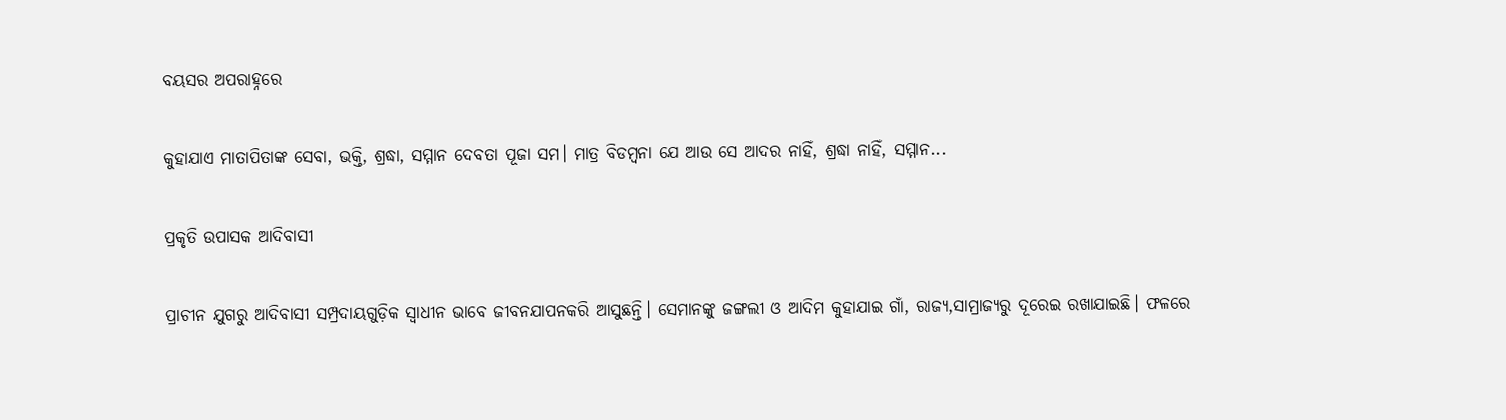ବୟସର ଅପରାହ୍ନରେ

କୁହାଯାଏ ମାତାପିତାଙ୍କ ସେବା, ଭକ୍ତି, ଶ୍ରଦ୍ଧା, ସମ୍ମାନ ଦେବତା ପୂଜା ସମ। ମାତ୍ର ବିଡମ୍ୱନା ଯେ ଆଉ ସେ ଆଦର ନାହିଁ, ଶ୍ରଦ୍ଧା ନାହିଁ, ସମ୍ମାନ...

ପ୍ରକୃତି ଉପାସକ ଆଦିବାସୀ

ପ୍ରାଚୀନ ଯୁଗରୁ ଆଦିବାସୀ ସମ୍ପ୍ରଦାୟଗୁଡ଼ିକ ସ୍ୱାଧୀନ ଭାବେ ଜୀବନଯାପନକରି ଆସୁଛନ୍ତି। ସେମାନଙ୍କୁ ଜଙ୍ଗଲୀ ଓ ଆଦିମ କୁହାଯାଇ ଗାଁ, ରାଜ୍ୟ,ସାମ୍ରାଜ୍ୟରୁ ଦୂରେଇ ରଖାଯାଇଛି। ଫଳରେ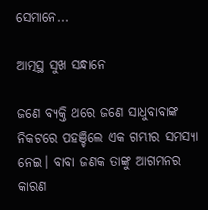ସେମାନେ...

ଆତ୍ମସ୍ଥ ସୁଖ ସନ୍ଧାନେ

ଜଣେ ବ୍ୟକ୍ତି ଥରେ ଜଣେ ସାଧୁବାବାଙ୍କ ନିକଟରେ ପହଞ୍ଚିଲେ ଏକ ଗମ୍ଭୀର ସମସ୍ୟା ନେଇ। ବାବା ଜଣକ ତାଙ୍କୁ ଆଗମନର କାରଣ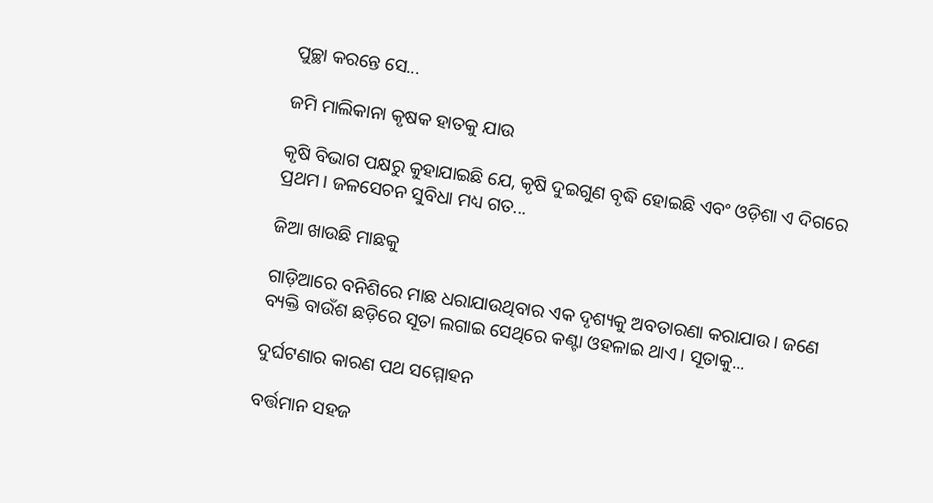ପୁଚ୍ଛା କରନ୍ତେ ସେ...

ଜମି ମାଲିକାନା କୃଷକ ହାତକୁ ଯାଉ

କୃଷି ବିଭାଗ ପକ୍ଷରୁ କୁହାଯାଇଛି ଯେ, କୃଷି ଦୁଇଗୁଣ ବୃଦ୍ଧି ହୋଇଛି ଏବଂ ଓଡ଼ିଶା ଏ ଦିଗରେ ପ୍ରଥମ। ଜଳସେଚନ ସୁବିଧା ମଧ୍ୟ ଗତ...

ଜିଆ ଖାଉଛି ମାଛକୁ

ଗାଡ଼ିଆରେ ବନିଶିରେ ମାଛ ଧରାଯାଉଥିବାର ଏକ ଦୃଶ୍ୟକୁ ଅବତାରଣା କରାଯାଉ। ଜଣେ ବ୍ୟକ୍ତି ବାଉଁଶ ଛଡ଼ିରେ ସୂତା ଲଗାଇ ସେଥିରେ କଣ୍ଟା ଓହଳାଇ ଥାଏ। ସୂତାକୁ...

ଦୁର୍ଘଟଣାର କାରଣ ପଥ ସମ୍ମୋହନ

ବର୍ତ୍ତମାନ ସହଜ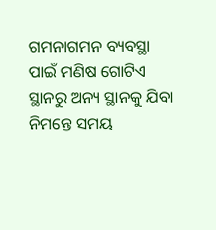ଗମନାଗମନ ବ୍ୟବସ୍ଥା ପାଇଁ ମଣିଷ ଗୋଟିଏ ସ୍ଥାନରୁ ଅନ୍ୟ ସ୍ଥାନକୁ ଯିବା ନିମନ୍ତେ ସମୟ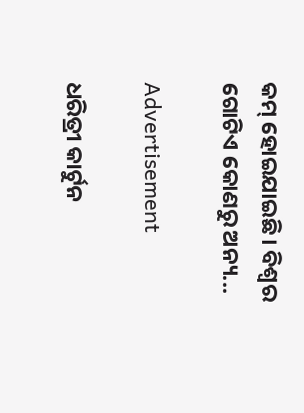କମ୍‌ ହୋଇଯାଇଛି। ବିଶ୍ୱର ଗୋଟିଏ କୋଣରୁ ଅନ୍ୟ...

Advertisement

ଧରିତ୍ରୀ କାର୍ଟୁନ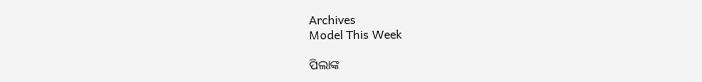Archives
Model This Week

ପିଲାଙ୍କ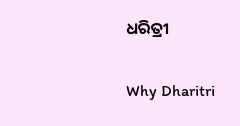ଧରିତ୍ରୀ

Why Dharitri